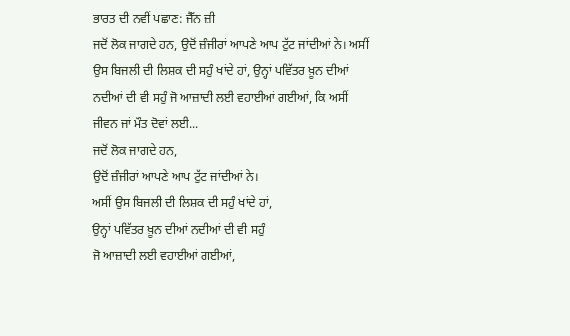ਭਾਰਤ ਦੀ ਨਵੀਂ ਪਛਾਣ: ਜੈੱਨ ਜ਼ੀ
ਜਦੋਂ ਲੋਕ ਜਾਗਦੇ ਹਨ, ਉਦੋਂ ਜ਼ੰਜੀਰਾਂ ਆਪਣੇ ਆਪ ਟੁੱਟ ਜਾਂਦੀਆਂ ਨੇ। ਅਸੀਂ ਉਸ ਬਿਜਲੀ ਦੀ ਲਿਸ਼ਕ ਦੀ ਸਹੁੰ ਖਾਂਦੇ ਹਾਂ, ਉਨ੍ਹਾਂ ਪਵਿੱਤਰ ਖ਼ੂਨ ਦੀਆਂ ਨਦੀਆਂ ਦੀ ਵੀ ਸਹੁੰ ਜੋ ਆਜ਼ਾਦੀ ਲਈ ਵਹਾਈਆਂ ਗਈਆਂ, ਕਿ ਅਸੀਂ ਜੀਵਨ ਜਾਂ ਮੌਤ ਦੋਵਾਂ ਲਈ...
ਜਦੋਂ ਲੋਕ ਜਾਗਦੇ ਹਨ,
ਉਦੋਂ ਜ਼ੰਜੀਰਾਂ ਆਪਣੇ ਆਪ ਟੁੱਟ ਜਾਂਦੀਆਂ ਨੇ।
ਅਸੀਂ ਉਸ ਬਿਜਲੀ ਦੀ ਲਿਸ਼ਕ ਦੀ ਸਹੁੰ ਖਾਂਦੇ ਹਾਂ,
ਉਨ੍ਹਾਂ ਪਵਿੱਤਰ ਖ਼ੂਨ ਦੀਆਂ ਨਦੀਆਂ ਦੀ ਵੀ ਸਹੁੰ
ਜੋ ਆਜ਼ਾਦੀ ਲਈ ਵਹਾਈਆਂ ਗਈਆਂ,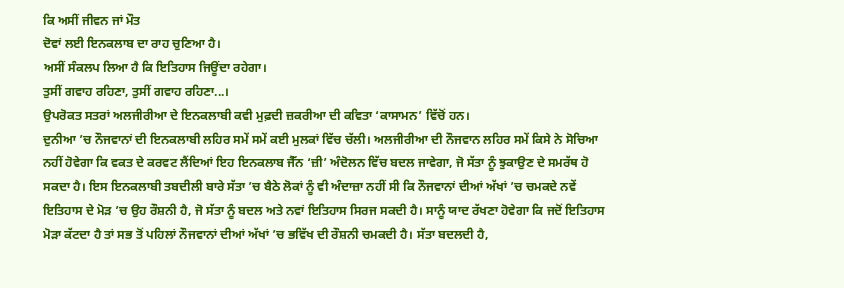ਕਿ ਅਸੀਂ ਜੀਵਨ ਜਾਂ ਮੌਤ
ਦੋਵਾਂ ਲਈ ਇਨਕਲਾਬ ਦਾ ਰਾਹ ਚੁਣਿਆ ਹੈ।
ਅਸੀਂ ਸੰਕਲਪ ਲਿਆ ਹੈ ਕਿ ਇਤਿਹਾਸ ਜਿਊਂਦਾ ਰਹੇਗਾ।
ਤੁਸੀਂ ਗਵਾਹ ਰਹਿਣਾ, ਤੁਸੀਂ ਗਵਾਹ ਰਹਿਣਾ...।
ਉਪਰੋਕਤ ਸਤਰਾਂ ਅਲਜੀਰੀਆ ਦੇ ਇਨਕਲਾਬੀ ਕਵੀ ਮੁਫ਼ਦੀ ਜ਼ਕਰੀਆ ਦੀ ਕਵਿਤਾ ‘ਕਾਸਾਮਨ’ ਵਿੱਚੋਂ ਹਨ।
ਦੁਨੀਆ ’ਚ ਨੌਜਵਾਨਾਂ ਦੀ ਇਨਕਲਾਬੀ ਲਹਿਰ ਸਮੇਂ ਸਮੇਂ ਕਈ ਮੁਲਕਾਂ ਵਿੱਚ ਚੱਲੀ। ਅਲਜੀਰੀਆ ਦੀ ਨੌਜਵਾਨ ਲਹਿਰ ਸਮੇਂ ਕਿਸੇ ਨੇ ਸੋਚਿਆ ਨਹੀਂ ਹੋਵੇਗਾ ਕਿ ਵਕਤ ਦੇ ਕਰਵਟ ਲੈਂਦਿਆਂ ਇਹ ਇਨਕਲਾਬ ਜੈੱਨ ‘ਜ਼ੀ’ ਅੰਦੋਲਨ ਵਿੱਚ ਬਦਲ ਜਾਵੇਗਾ, ਜੋ ਸੱਤਾ ਨੂੰ ਝੁਕਾਉਣ ਦੇ ਸਮਰੱਥ ਹੋ ਸਕਦਾ ਹੈ। ਇਸ ਇਨਕਲਾਬੀ ਤਬਦੀਲੀ ਬਾਰੇ ਸੱਤਾ ’ਚ ਬੈਠੇ ਲੋਕਾਂ ਨੂੰ ਵੀ ਅੰਦਾਜ਼ਾ ਨਹੀਂ ਸੀ ਕਿ ਨੌਜਵਾਨਾਂ ਦੀਆਂ ਅੱਖਾਂ ’ਚ ਚਮਕਦੇ ਨਵੇਂ ਇਤਿਹਾਸ ਦੇ ਮੋੜ ’ਚ ਉਹ ਰੌਸ਼ਨੀ ਹੈ, ਜੋ ਸੱਤਾ ਨੂੰ ਬਦਲ ਅਤੇ ਨਵਾਂ ਇਤਿਹਾਸ ਸਿਰਜ ਸਕਦੀ ਹੈ। ਸਾਨੂੰ ਯਾਦ ਰੱਖਣਾ ਹੋਵੇਗਾ ਕਿ ਜਦੋਂ ਇਤਿਹਾਸ ਮੋੜਾ ਕੱਟਦਾ ਹੈ ਤਾਂ ਸਭ ਤੋਂ ਪਹਿਲਾਂ ਨੌਜਵਾਨਾਂ ਦੀਆਂ ਅੱਖਾਂ ’ਚ ਭਵਿੱਖ ਦੀ ਰੌਸ਼ਨੀ ਚਮਕਦੀ ਹੈ। ਸੱਤਾ ਬਦਲਦੀ ਹੈ,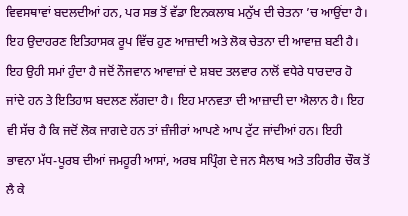ਵਿਵਸਥਾਵਾਂ ਬਦਲਦੀਆਂ ਹਨ, ਪਰ ਸਭ ਤੋਂ ਵੱਡਾ ਇਨਕਲਾਬ ਮਨੁੱਖ ਦੀ ਚੇਤਨਾ ’ਚ ਆਉਂਦਾ ਹੈ। ਇਹ ਉਦਾਹਰਣ ਇਤਿਹਾਸਕ ਰੂਪ ਵਿੱਚ ਹੁਣ ਆਜ਼ਾਦੀ ਅਤੇ ਲੋਕ ਚੇਤਨਾ ਦੀ ਆਵਾਜ਼ ਬਣੀ ਹੈ। ਇਹ ਉਹੀ ਸਮਾਂ ਹੁੰਦਾ ਹੈ ਜਦੋਂ ਨੌਜਵਾਨ ਆਵਾਜ਼ਾਂ ਦੇ ਸ਼ਬਦ ਤਲਵਾਰ ਨਾਲੋਂ ਵਧੇਰੇ ਧਾਰਦਾਰ ਹੋ ਜਾਂਦੇ ਹਨ ਤੇ ਇਤਿਹਾਸ ਬਦਲਣ ਲੱਗਦਾ ਹੈ। ਇਹ ਮਾਨਵਤਾ ਦੀ ਆਜ਼ਾਦੀ ਦਾ ਐਲਾਨ ਹੈ। ਇਹ ਵੀ ਸੱਚ ਹੈ ਕਿ ਜਦੋਂ ਲੋਕ ਜਾਗਦੇ ਹਨ ਤਾਂ ਜ਼ੰਜੀਰਾਂ ਆਪਣੇ ਆਪ ਟੁੱਟ ਜਾਂਦੀਆਂ ਹਨ। ਇਹੀ ਭਾਵਨਾ ਮੱਧ-ਪੂਰਬ ਦੀਆਂ ਜਮਹੂਰੀ ਆਸਾਂ, ਅਰਬ ਸਪ੍ਰਿੰਗ ਦੇ ਜਨ ਸੈਲਾਬ ਅਤੇ ਤਹਿਰੀਰ ਚੌਕ ਤੋਂ ਲੈ ਕੇ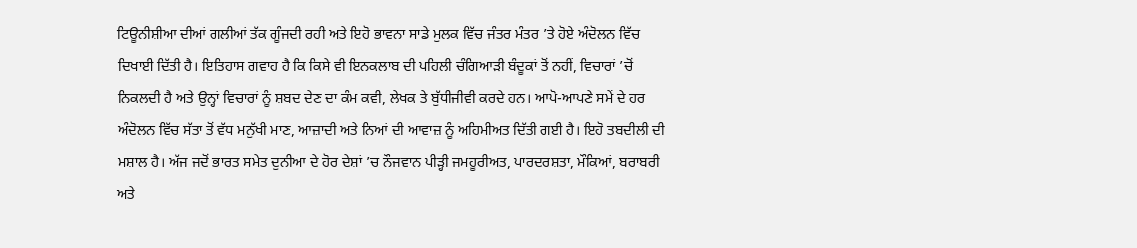ਟਿਊਨੀਸ਼ੀਆ ਦੀਆਂ ਗਲੀਆਂ ਤੱਕ ਗੂੰਜਦੀ ਰਹੀ ਅਤੇ ਇਹੋ ਭਾਵਨਾ ਸਾਡੇ ਮੁਲਕ ਵਿੱਚ ਜੰਤਰ ਮੰਤਰ ’ਤੇ ਹੋਏ ਅੰਦੋਲਨ ਵਿੱਚ ਦਿਖਾਈ ਦਿੱਤੀ ਹੈ। ਇਤਿਹਾਸ ਗਵਾਹ ਹੈ ਕਿ ਕਿਸੇ ਵੀ ਇਨਕਲਾਬ ਦੀ ਪਹਿਲੀ ਚੰਗਿਆੜੀ ਬੰਦੂਕਾਂ ਤੋਂ ਨਹੀਂ, ਵਿਚਾਰਾਂ ’ਚੋਂ ਨਿਕਲਦੀ ਹੈ ਅਤੇ ਉਨ੍ਹਾਂ ਵਿਚਾਰਾਂ ਨੂੰ ਸ਼ਬਦ ਦੇਣ ਦਾ ਕੰਮ ਕਵੀ, ਲੇਖਕ ਤੇ ਬੁੱਧੀਜੀਵੀ ਕਰਦੇ ਹਨ। ਆਪੋ-ਆਪਣੇ ਸਮੇਂ ਦੇ ਹਰ ਅੰਦੋਲਨ ਵਿੱਚ ਸੱਤਾ ਤੋਂ ਵੱਧ ਮਨੁੱਖੀ ਮਾਣ, ਆਜ਼ਾਦੀ ਅਤੇ ਨਿਆਂ ਦੀ ਆਵਾਜ਼ ਨੂੰ ਅਹਿਮੀਅਤ ਦਿੱਤੀ ਗਈ ਹੈ। ਇਹੋ ਤਬਦੀਲੀ ਦੀ ਮਸ਼ਾਲ ਹੈ। ਅੱਜ ਜਦੋਂ ਭਾਰਤ ਸਮੇਤ ਦੁਨੀਆ ਦੇ ਹੋਰ ਦੇਸ਼ਾਂ ’ਚ ਨੌਜਵਾਨ ਪੀੜ੍ਹੀ ਜਮਹੂਰੀਅਤ, ਪਾਰਦਰਸ਼ਤਾ, ਮੌਕਿਆਂ, ਬਰਾਬਰੀ ਅਤੇ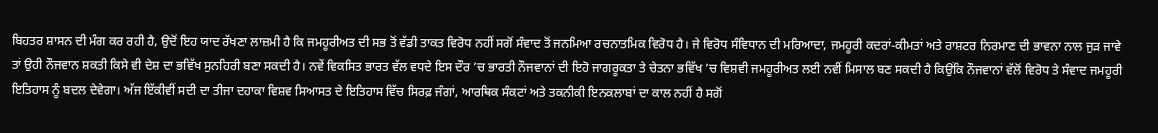ਬਿਹਤਰ ਸ਼ਾਸਨ ਦੀ ਮੰਗ ਕਰ ਰਹੀ ਹੈ, ਉਦੋਂ ਇਹ ਯਾਦ ਰੱਖਣਾ ਲਾਜ਼ਮੀ ਹੈ ਕਿ ਜਮਹੂਰੀਅਤ ਦੀ ਸਭ ਤੋਂ ਵੱਡੀ ਤਾਕਤ ਵਿਰੋਧ ਨਹੀਂ ਸਗੋਂ ਸੰਵਾਦ ਤੋਂ ਜਨਮਿਆ ਰਚਨਾਤਮਿਕ ਵਿਰੋਧ ਹੈ। ਜੇ ਵਿਰੋਧ ਸੰਵਿਧਾਨ ਦੀ ਮਰਿਆਦਾ, ਜਮਹੂਰੀ ਕਦਰਾਂ-ਕੀਮਤਾਂ ਅਤੇ ਰਾਸ਼ਟਰ ਨਿਰਮਾਣ ਦੀ ਭਾਵਨਾ ਨਾਲ ਜੁੜ ਜਾਵੇ ਤਾਂ ਉਹੀ ਨੌਜਵਾਨ ਸ਼ਕਤੀ ਕਿਸੇ ਵੀ ਦੇਸ਼ ਦਾ ਭਵਿੱਖ ਸੁਨਹਿਰੀ ਬਣਾ ਸਕਦੀ ਹੈ। ਨਵੇਂ ਵਿਕਸਿਤ ਭਾਰਤ ਵੱਲ ਵਧਦੇ ਇਸ ਦੌਰ ’ਚ ਭਾਰਤੀ ਨੌਜਵਾਨਾਂ ਦੀ ਇਹੋ ਜਾਗਰੂਕਤਾ ਤੇ ਚੇਤਨਾ ਭਵਿੱਖ ’ਚ ਵਿਸ਼ਵੀ ਜਮਹੂਰੀਅਤ ਲਈ ਨਵੀਂ ਮਿਸਾਲ ਬਣ ਸਕਦੀ ਹੈ ਕਿਉਂਕਿ ਨੌਜਵਾਨਾਂ ਵੱਲੋਂ ਵਿਰੋਧ ਤੇ ਸੰਵਾਦ ਜਮਹੂਰੀ ਇਤਿਹਾਸ ਨੂੰ ਬਦਲ ਦੇਵੇਗਾ। ਅੱਜ ਇੱਕੀਵੀਂ ਸਦੀ ਦਾ ਤੀਜਾ ਦਹਾਕਾ ਵਿਸ਼ਵ ਸਿਆਸਤ ਦੇ ਇਤਿਹਾਸ ਵਿੱਚ ਸਿਰਫ਼ ਜੰਗਾਂ, ਆਰਥਿਕ ਸੰਕਟਾਂ ਅਤੇ ਤਕਨੀਕੀ ਇਨਕਲਾਬਾਂ ਦਾ ਕਾਲ ਨਹੀਂ ਹੈ ਸਗੋਂ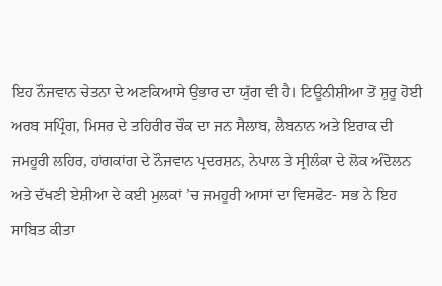ਇਹ ਨੌਜਵਾਨ ਚੇਤਨਾ ਦੇ ਅਣਕਿਆਸੇ ਉਭਾਰ ਦਾ ਯੁੱਗ ਵੀ ਹੈ। ਟਿਊਨੀਸ਼ੀਆ ਤੋਂ ਸ਼ੁਰੂ ਹੋਈ ਅਰਬ ਸਪ੍ਰਿੰਗ, ਮਿਸਰ ਦੇ ਤਹਿਰੀਰ ਚੌਕ ਦਾ ਜਨ ਸੈਲਾਬ, ਲੈਬਨਾਨ ਅਤੇ ਇਰਾਕ ਦੀ ਜਮਹੂਰੀ ਲਹਿਰ, ਹਾਂਗਕਾਂਗ ਦੇ ਨੌਜਵਾਨ ਪ੍ਰਦਰਸ਼ਨ, ਨੇਪਾਲ ਤੇ ਸ੍ਰੀਲੰਕਾ ਦੇ ਲੋਕ ਅੰਦੋਲਨ ਅਤੇ ਦੱਖਣੀ ਏਸ਼ੀਆ ਦੇ ਕਈ ਮੁਲਕਾਂ ’ਚ ਜਮਹੂਰੀ ਆਸਾਂ ਦਾ ਵਿਸਫੋਟ- ਸਭ ਨੇ ਇਹ ਸਾਬਿਤ ਕੀਤਾ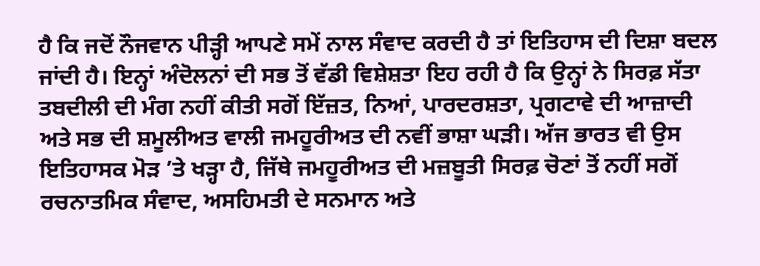ਹੈ ਕਿ ਜਦੋਂ ਨੌਜਵਾਨ ਪੀੜ੍ਹੀ ਆਪਣੇ ਸਮੇਂ ਨਾਲ ਸੰਵਾਦ ਕਰਦੀ ਹੈ ਤਾਂ ਇਤਿਹਾਸ ਦੀ ਦਿਸ਼ਾ ਬਦਲ ਜਾਂਦੀ ਹੈ। ਇਨ੍ਹਾਂ ਅੰਦੋਲਨਾਂ ਦੀ ਸਭ ਤੋਂ ਵੱਡੀ ਵਿਸ਼ੇਸ਼ਤਾ ਇਹ ਰਹੀ ਹੈ ਕਿ ਉਨ੍ਹਾਂ ਨੇ ਸਿਰਫ਼ ਸੱਤਾ ਤਬਦੀਲੀ ਦੀ ਮੰਗ ਨਹੀਂ ਕੀਤੀ ਸਗੋਂ ਇੱਜ਼ਤ, ਨਿਆਂ, ਪਾਰਦਰਸ਼ਤਾ, ਪ੍ਰਗਟਾਵੇ ਦੀ ਆਜ਼ਾਦੀ ਅਤੇ ਸਭ ਦੀ ਸ਼ਮੂਲੀਅਤ ਵਾਲੀ ਜਮਹੂਰੀਅਤ ਦੀ ਨਵੀਂ ਭਾਸ਼ਾ ਘੜੀ। ਅੱਜ ਭਾਰਤ ਵੀ ਉਸ ਇਤਿਹਾਸਕ ਮੋੜ ’ਤੇ ਖੜ੍ਹਾ ਹੈ, ਜਿੱਥੇ ਜਮਹੂਰੀਅਤ ਦੀ ਮਜ਼ਬੂਤੀ ਸਿਰਫ਼ ਚੋਣਾਂ ਤੋਂ ਨਹੀਂ ਸਗੋਂ ਰਚਨਾਤਮਿਕ ਸੰਵਾਦ, ਅਸਹਿਮਤੀ ਦੇ ਸਨਮਾਨ ਅਤੇ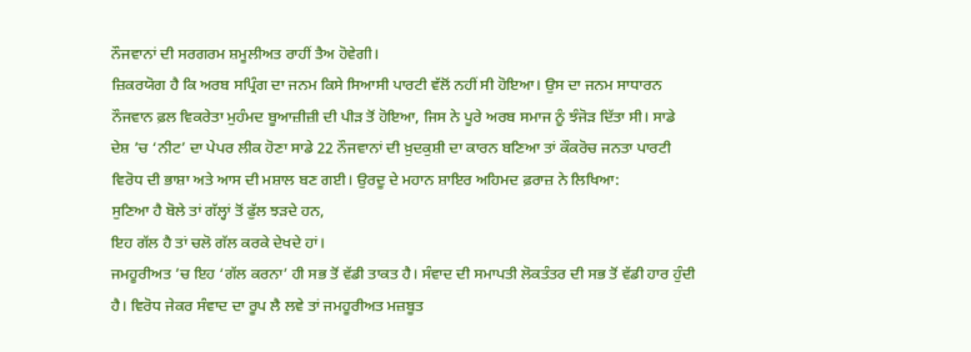ਨੌਜਵਾਨਾਂ ਦੀ ਸਰਗਰਮ ਸ਼ਮੂਲੀਅਤ ਰਾਹੀਂ ਤੈਅ ਹੋਵੇਗੀ।
ਜ਼ਿਕਰਯੋਗ ਹੈ ਕਿ ਅਰਬ ਸਪ੍ਰਿੰਗ ਦਾ ਜਨਮ ਕਿਸੇ ਸਿਆਸੀ ਪਾਰਟੀ ਵੱਲੋਂ ਨਹੀਂ ਸੀ ਹੋਇਆ। ਉਸ ਦਾ ਜਨਮ ਸਾਧਾਰਨ ਨੌਜਵਾਨ ਫ਼ਲ ਵਿਕਰੇਤਾ ਮੁਹੰਮਦ ਬੂਆਜ਼ੀਜ਼ੀ ਦੀ ਪੀੜ ਤੋਂ ਹੋਇਆ, ਜਿਸ ਨੇ ਪੂਰੇ ਅਰਬ ਸਮਾਜ ਨੂੰ ਝੰਜੋੜ ਦਿੱਤਾ ਸੀ। ਸਾਡੇ ਦੇਸ਼ ’ਚ ‘ਨੀਟ’ ਦਾ ਪੇਪਰ ਲੀਕ ਹੋਣਾ ਸਾਡੇ 22 ਨੌਜਵਾਨਾਂ ਦੀ ਖ਼ੁਦਕੁਸ਼ੀ ਦਾ ਕਾਰਨ ਬਣਿਆ ਤਾਂ ਕੌਕਰੋਚ ਜਨਤਾ ਪਾਰਟੀ ਵਿਰੋਧ ਦੀ ਭਾਸ਼ਾ ਅਤੇ ਆਸ ਦੀ ਮਸ਼ਾਲ ਬਣ ਗਈ। ਉਰਦੂ ਦੇ ਮਹਾਨ ਸ਼ਾਇਰ ਅਹਿਮਦ ਫ਼ਰਾਜ਼ ਨੇ ਲਿਖਿਆ:
ਸੁਣਿਆ ਹੈ ਬੋਲੇ ਤਾਂ ਗੱਲ੍ਹਾਂ ਤੋਂ ਫੁੱਲ ਝੜਦੇ ਹਨ,
ਇਹ ਗੱਲ ਹੈ ਤਾਂ ਚਲੋ ਗੱਲ ਕਰਕੇ ਦੇਖਦੇ ਹਾਂ।
ਜਮਹੂਰੀਅਤ ’ਚ ਇਹ ‘ਗੱਲ ਕਰਨਾ’ ਹੀ ਸਭ ਤੋਂ ਵੱਡੀ ਤਾਕਤ ਹੈ। ਸੰਵਾਦ ਦੀ ਸਮਾਪਤੀ ਲੋਕਤੰਤਰ ਦੀ ਸਭ ਤੋਂ ਵੱਡੀ ਹਾਰ ਹੁੰਦੀ ਹੈ। ਵਿਰੋਧ ਜੇਕਰ ਸੰਵਾਦ ਦਾ ਰੂਪ ਲੈ ਲਵੇ ਤਾਂ ਜਮਹੂਰੀਅਤ ਮਜ਼ਬੂਤ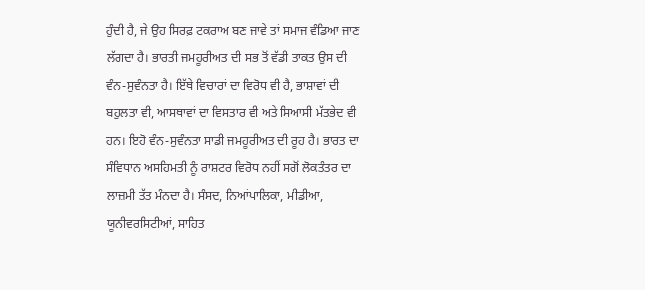ਹੁੰਦੀ ਹੈ, ਜੇ ਉਹ ਸਿਰਫ਼ ਟਕਰਾਅ ਬਣ ਜਾਵੇ ਤਾਂ ਸਮਾਜ ਵੰਡਿਆ ਜਾਣ ਲੱਗਦਾ ਹੈ। ਭਾਰਤੀ ਜਮਹੂਰੀਅਤ ਦੀ ਸਭ ਤੋਂ ਵੱਡੀ ਤਾਕਤ ਉਸ ਦੀ ਵੰਨ-ਸੁਵੰਨਤਾ ਹੈ। ਇੱਥੇ ਵਿਚਾਰਾਂ ਦਾ ਵਿਰੋਧ ਵੀ ਹੈ, ਭਾਸ਼ਾਵਾਂ ਦੀ ਬਹੁਲਤਾ ਵੀ, ਆਸਥਾਵਾਂ ਦਾ ਵਿਸਤਾਰ ਵੀ ਅਤੇ ਸਿਆਸੀ ਮੱਤਭੇਦ ਵੀ ਹਨ। ਇਹੋ ਵੰਨ-ਸੁਵੰਨਤਾ ਸਾਡੀ ਜਮਹੂਰੀਅਤ ਦੀ ਰੂਹ ਹੈ। ਭਾਰਤ ਦਾ ਸੰਵਿਧਾਨ ਅਸਹਿਮਤੀ ਨੂੰ ਰਾਸ਼ਟਰ ਵਿਰੋਧ ਨਹੀਂ ਸਗੋਂ ਲੋਕਤੰਤਰ ਦਾ ਲਾਜ਼ਮੀ ਤੱਤ ਮੰਨਦਾ ਹੈ। ਸੰਸਦ, ਨਿਆਂਪਾਲਿਕਾ, ਮੀਡੀਆ, ਯੂਨੀਵਰਸਿਟੀਆਂ, ਸਾਹਿਤ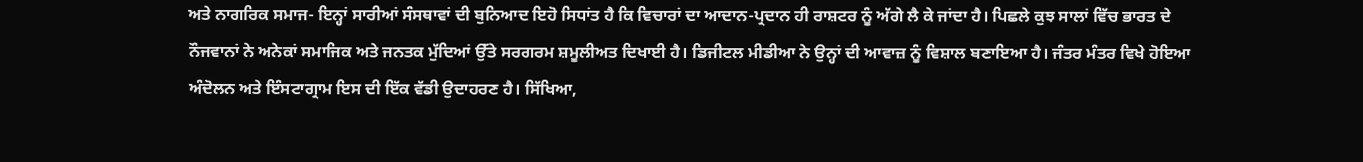ਅਤੇ ਨਾਗਰਿਕ ਸਮਾਜ- ਇਨ੍ਹਾਂ ਸਾਰੀਆਂ ਸੰਸਥਾਵਾਂ ਦੀ ਬੁਨਿਆਦ ਇਹੋ ਸਿਧਾਂਤ ਹੈ ਕਿ ਵਿਚਾਰਾਂ ਦਾ ਆਦਾਨ-ਪ੍ਰਦਾਨ ਹੀ ਰਾਸ਼ਟਰ ਨੂੰ ਅੱਗੇ ਲੈ ਕੇ ਜਾਂਦਾ ਹੈ। ਪਿਛਲੇ ਕੁਝ ਸਾਲਾਂ ਵਿੱਚ ਭਾਰਤ ਦੇ ਨੌਜਵਾਨਾਂ ਨੇ ਅਨੇਕਾਂ ਸਮਾਜਿਕ ਅਤੇ ਜਨਤਕ ਮੁੱਦਿਆਂ ਉੱਤੇ ਸਰਗਰਮ ਸ਼ਮੂਲੀਅਤ ਦਿਖਾਈ ਹੈ। ਡਿਜੀਟਲ ਮੀਡੀਆ ਨੇ ਉਨ੍ਹਾਂ ਦੀ ਆਵਾਜ਼ ਨੂੰ ਵਿਸ਼ਾਲ ਬਣਾਇਆ ਹੈ। ਜੰਤਰ ਮੰਤਰ ਵਿਖੇ ਹੋਇਆ ਅੰਦੋਲਨ ਅਤੇ ਇੰਸਟਾਗ੍ਰਾਮ ਇਸ ਦੀ ਇੱਕ ਵੱਡੀ ਉਦਾਹਰਣ ਹੈ। ਸਿੱਖਿਆ,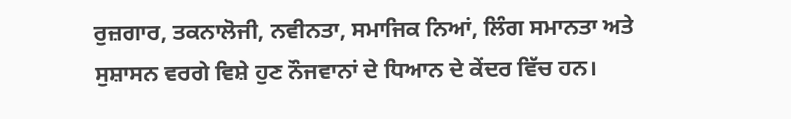ਰੁਜ਼ਗਾਰ, ਤਕਨਾਲੋਜੀ, ਨਵੀਨਤਾ, ਸਮਾਜਿਕ ਨਿਆਂ, ਲਿੰਗ ਸਮਾਨਤਾ ਅਤੇ ਸੁਸ਼ਾਸਨ ਵਰਗੇ ਵਿਸ਼ੇ ਹੁਣ ਨੌਜਵਾਨਾਂ ਦੇ ਧਿਆਨ ਦੇ ਕੇਂਦਰ ਵਿੱਚ ਹਨ।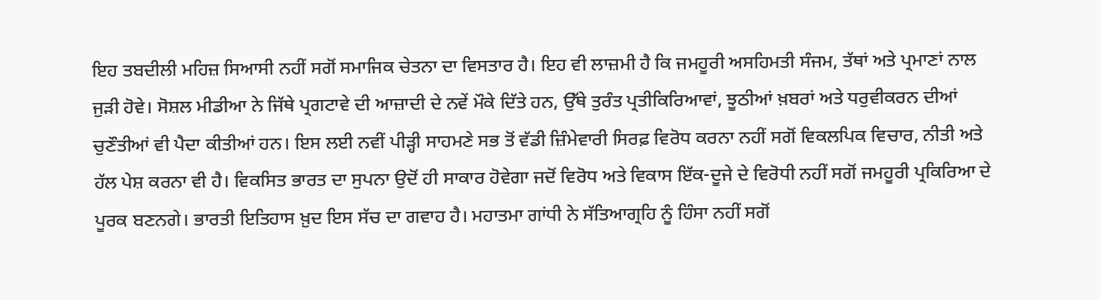ਇਹ ਤਬਦੀਲੀ ਮਹਿਜ਼ ਸਿਆਸੀ ਨਹੀਂ ਸਗੋਂ ਸਮਾਜਿਕ ਚੇਤਨਾ ਦਾ ਵਿਸਤਾਰ ਹੈ। ਇਹ ਵੀ ਲਾਜ਼ਮੀ ਹੈ ਕਿ ਜਮਹੂਰੀ ਅਸਹਿਮਤੀ ਸੰਜਮ, ਤੱਥਾਂ ਅਤੇ ਪ੍ਰਮਾਣਾਂ ਨਾਲ ਜੁੜੀ ਹੋਵੇ। ਸੋਸ਼ਲ ਮੀਡੀਆ ਨੇ ਜਿੱਥੇ ਪ੍ਰਗਟਾਵੇ ਦੀ ਆਜ਼ਾਦੀ ਦੇ ਨਵੇਂ ਮੌਕੇ ਦਿੱਤੇ ਹਨ, ਉੱਥੇ ਤੁਰੰਤ ਪ੍ਰਤੀਕਿਰਿਆਵਾਂ, ਝੂਠੀਆਂ ਖ਼ਬਰਾਂ ਅਤੇ ਧਰੁਵੀਕਰਨ ਦੀਆਂ ਚੁਣੌਤੀਆਂ ਵੀ ਪੈਦਾ ਕੀਤੀਆਂ ਹਨ। ਇਸ ਲਈ ਨਵੀਂ ਪੀੜ੍ਹੀ ਸਾਹਮਣੇ ਸਭ ਤੋਂ ਵੱਡੀ ਜ਼ਿੰਮੇਵਾਰੀ ਸਿਰਫ਼ ਵਿਰੋਧ ਕਰਨਾ ਨਹੀਂ ਸਗੋਂ ਵਿਕਲਪਿਕ ਵਿਚਾਰ, ਨੀਤੀ ਅਤੇ ਹੱਲ ਪੇਸ਼ ਕਰਨਾ ਵੀ ਹੈ। ਵਿਕਸਿਤ ਭਾਰਤ ਦਾ ਸੁਪਨਾ ਉਦੋਂ ਹੀ ਸਾਕਾਰ ਹੋਵੇਗਾ ਜਦੋਂ ਵਿਰੋਧ ਅਤੇ ਵਿਕਾਸ ਇੱਕ-ਦੂਜੇ ਦੇ ਵਿਰੋਧੀ ਨਹੀਂ ਸਗੋਂ ਜਮਹੂਰੀ ਪ੍ਰਕਿਰਿਆ ਦੇ ਪੂਰਕ ਬਣਨਗੇ। ਭਾਰਤੀ ਇਤਿਹਾਸ ਖ਼ੁਦ ਇਸ ਸੱਚ ਦਾ ਗਵਾਹ ਹੈ। ਮਹਾਤਮਾ ਗਾਂਧੀ ਨੇ ਸੱਤਿਆਗ੍ਰਹਿ ਨੂੰ ਹਿੰਸਾ ਨਹੀਂ ਸਗੋਂ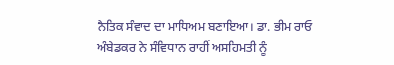ਨੈਤਿਕ ਸੰਵਾਦ ਦਾ ਮਾਧਿਅਮ ਬਣਾਇਆ। ਡਾ. ਭੀਮ ਰਾਓ ਅੰਬੇਡਕਰ ਨੇ ਸੰਵਿਧਾਨ ਰਾਹੀਂ ਅਸਹਿਮਤੀ ਨੂੰ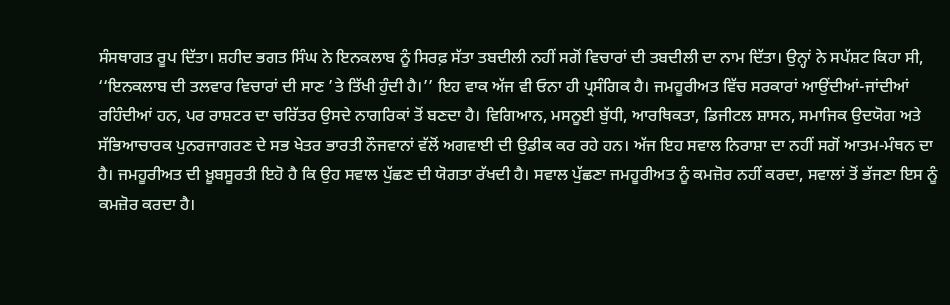ਸੰਸਥਾਗਤ ਰੂਪ ਦਿੱਤਾ। ਸ਼ਹੀਦ ਭਗਤ ਸਿੰਘ ਨੇ ਇਨਕਲਾਬ ਨੂੰ ਸਿਰਫ਼ ਸੱਤਾ ਤਬਦੀਲੀ ਨਹੀਂ ਸਗੋਂ ਵਿਚਾਰਾਂ ਦੀ ਤਬਦੀਲੀ ਦਾ ਨਾਮ ਦਿੱਤਾ। ਉਨ੍ਹਾਂ ਨੇ ਸਪੱਸ਼ਟ ਕਿਹਾ ਸੀ, ‘‘ਇਨਕਲਾਬ ਦੀ ਤਲਵਾਰ ਵਿਚਾਰਾਂ ਦੀ ਸਾਣ ’ਤੇ ਤਿੱਖੀ ਹੁੰਦੀ ਹੈ।’’ ਇਹ ਵਾਕ ਅੱਜ ਵੀ ਓਨਾ ਹੀ ਪ੍ਰਸੰਗਿਕ ਹੈ। ਜਮਹੂਰੀਅਤ ਵਿੱਚ ਸਰਕਾਰਾਂ ਆਉਂਦੀਆਂ-ਜਾਂਦੀਆਂ ਰਹਿੰਦੀਆਂ ਹਨ, ਪਰ ਰਾਸ਼ਟਰ ਦਾ ਚਰਿੱਤਰ ਉਸਦੇ ਨਾਗਰਿਕਾਂ ਤੋਂ ਬਣਦਾ ਹੈ। ਵਿਗਿਆਨ, ਮਸਨੂਈ ਬੁੱਧੀ, ਆਰਥਿਕਤਾ, ਡਿਜੀਟਲ ਸ਼ਾਸਨ, ਸਮਾਜਿਕ ਉਦਯੋਗ ਅਤੇ ਸੱਭਿਆਚਾਰਕ ਪੁਨਰਜਾਗਰਣ ਦੇ ਸਭ ਖੇਤਰ ਭਾਰਤੀ ਨੌਜਵਾਨਾਂ ਵੱਲੋਂ ਅਗਵਾਈ ਦੀ ਉਡੀਕ ਕਰ ਰਹੇ ਹਨ। ਅੱਜ ਇਹ ਸਵਾਲ ਨਿਰਾਸ਼ਾ ਦਾ ਨਹੀਂ ਸਗੋਂ ਆਤਮ-ਮੰਥਨ ਦਾ ਹੈ। ਜਮਹੂਰੀਅਤ ਦੀ ਖ਼ੂਬਸੂਰਤੀ ਇਹੋ ਹੈ ਕਿ ਉਹ ਸਵਾਲ ਪੁੱਛਣ ਦੀ ਯੋਗਤਾ ਰੱਖਦੀ ਹੈ। ਸਵਾਲ ਪੁੱਛਣਾ ਜਮਹੂਰੀਅਤ ਨੂੰ ਕਮਜ਼ੋਰ ਨਹੀਂ ਕਰਦਾ, ਸਵਾਲਾਂ ਤੋਂ ਭੱਜਣਾ ਇਸ ਨੂੰ ਕਮਜ਼ੋਰ ਕਰਦਾ ਹੈ।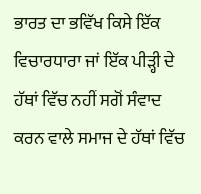ਭਾਰਤ ਦਾ ਭਵਿੱਖ ਕਿਸੇ ਇੱਕ ਵਿਚਾਰਧਾਰਾ ਜਾਂ ਇੱਕ ਪੀੜ੍ਹੀ ਦੇ ਹੱਥਾਂ ਵਿੱਚ ਨਹੀਂ ਸਗੋਂ ਸੰਵਾਦ ਕਰਨ ਵਾਲੇ ਸਮਾਜ ਦੇ ਹੱਥਾਂ ਵਿੱਚ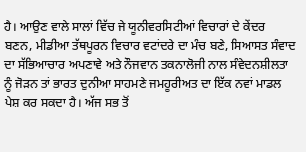ਹੈ। ਆਉਣ ਵਾਲੇ ਸਾਲਾਂ ਵਿੱਚ ਜੇ ਯੂਨੀਵਰਸਿਟੀਆਂ ਵਿਚਾਰਾਂ ਦੇ ਕੇਂਦਰ ਬਣਨ, ਮੀਡੀਆ ਤੱਥਪੂਰਨ ਵਿਚਾਰ ਵਟਾਂਦਰੇ ਦਾ ਮੰਚ ਬਣੇ, ਸਿਆਸਤ ਸੰਵਾਦ ਦਾ ਸੱਭਿਆਚਾਰ ਅਪਣਾਵੇ ਅਤੇ ਨੌਜਵਾਨ ਤਕਨਾਲੋਜੀ ਨਾਲ ਸੰਵੇਦਨਸ਼ੀਲਤਾ ਨੂੰ ਜੋੜਨ ਤਾਂ ਭਾਰਤ ਦੁਨੀਆ ਸਾਹਮਣੇ ਜਮਹੂਰੀਅਤ ਦਾ ਇੱਕ ਨਵਾਂ ਮਾਡਲ ਪੇਸ਼ ਕਰ ਸਕਦਾ ਹੈ। ਅੱਜ ਸਭ ਤੋਂ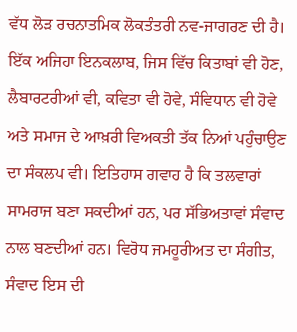ਵੱਧ ਲੋੜ ਰਚਨਾਤਮਿਕ ਲੋਕਤੰਤਰੀ ਨਵ-ਜਾਗਰਣ ਦੀ ਹੈ। ਇੱਕ ਅਜਿਹਾ ਇਨਕਲਾਬ, ਜਿਸ ਵਿੱਚ ਕਿਤਾਬਾਂ ਵੀ ਹੋਣ, ਲੈਬਾਰਟਰੀਆਂ ਵੀ, ਕਵਿਤਾ ਵੀ ਹੋਵੇ, ਸੰਵਿਧਾਨ ਵੀ ਹੋਵੇ ਅਤੇ ਸਮਾਜ ਦੇ ਆਖ਼ਰੀ ਵਿਅਕਤੀ ਤੱਕ ਨਿਆਂ ਪਹੁੰਚਾਉਣ ਦਾ ਸੰਕਲਪ ਵੀ। ਇਤਿਹਾਸ ਗਵਾਹ ਹੈ ਕਿ ਤਲਵਾਰਾਂ ਸਾਮਰਾਜ ਬਣਾ ਸਕਦੀਆਂ ਹਨ, ਪਰ ਸੱਭਿਅਤਾਵਾਂ ਸੰਵਾਦ ਨਾਲ ਬਣਦੀਆਂ ਹਨ। ਵਿਰੋਧ ਜਮਹੂਰੀਅਤ ਦਾ ਸੰਗੀਤ, ਸੰਵਾਦ ਇਸ ਦੀ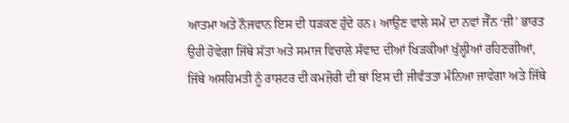ਆਤਮਾ ਅਤੇ ਨੌਜਵਾਨ ਇਸ ਦੀ ਧੜਕਣ ਹੁੰਦੇ ਹਨ। ਆਉਣ ਵਾਲੇ ਸਮੇਂ ਦਾ ਨਵਾਂ ਜੈੱਨ ‘ਜ਼ੀ’ ਭਾਰਤ ਉਹੀ ਹੋਵੇਗਾ ਜਿੱਥੇ ਸੱਤਾ ਅਤੇ ਸਮਾਜ ਵਿਚਾਲੇ ਸੰਵਾਦ ਦੀਆਂ ਖਿੜਕੀਆਂ ਖੁੱਲ੍ਹੀਆਂ ਰਹਿਣਗੀਆਂ, ਜਿੱਥੇ ਅਸਹਿਮਤੀ ਨੂੰ ਰਾਸ਼ਟਰ ਦੀ ਕਮਜ਼ੋਰੀ ਦੀ ਥਾਂ ਇਸ ਦੀ ਜੀਵੰਤਤਾ ਮੰਨਿਆ ਜਾਵੇਗਾ ਅਤੇ ਜਿੱਥੇ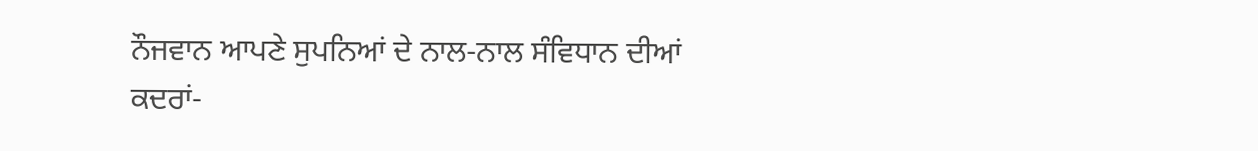ਨੌਜਵਾਨ ਆਪਣੇ ਸੁਪਨਿਆਂ ਦੇ ਨਾਲ-ਨਾਲ ਸੰਵਿਧਾਨ ਦੀਆਂ ਕਦਰਾਂ-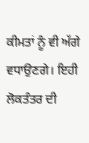ਕੀਮਤਾਂ ਨੂੰ ਵੀ ਅੱਗੇ ਵਧਾਉਣਗੇ। ਇਹੀ ਲੋਕਤੰਤਰ ਦੀ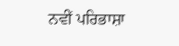ਨਵੀਂ ਪਰਿਭਾਸ਼ਾ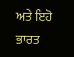ਅਤੇ ਇਹੋ ਭਾਰਤ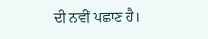ਦੀ ਨਵੀਂ ਪਛਾਣ ਹੈ।